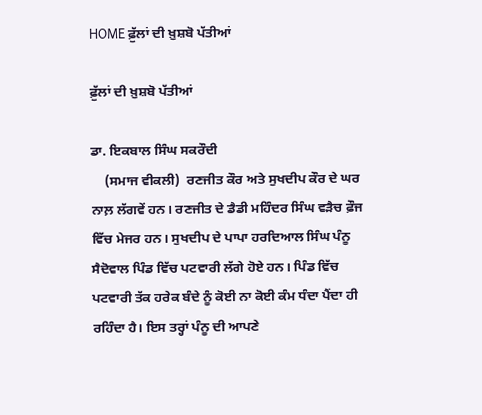HOME ਫ਼ੁੱਲਾਂ ਦੀ ਖ਼ੁਸ਼ਬੋ ਪੱਤੀਆਂ

ਫ਼ੁੱਲਾਂ ਦੀ ਖ਼ੁਸ਼ਬੋ ਪੱਤੀਆਂ

ਡਾ. ਇਕਬਾਲ ਸਿੰਘ ਸਕਰੌਦੀ
    (ਸਮਾਜ ਵੀਕਲੀ)  ਰਣਜੀਤ ਕੌਰ ਅਤੇ ਸੁਖਦੀਪ ਕੌਰ ਦੇ ਘਰ ਨਾਲ਼ ਲੱਗਵੇਂ ਹਨ। ਰਣਜੀਤ ਦੇ ਡੈਡੀ ਮਹਿੰਦਰ ਸਿੰਘ ਵੜੈਚ ਫ਼ੌਜ ਵਿੱਚ ਮੇਜਰ ਹਨ। ਸੁਖਦੀਪ ਦੇ ਪਾਪਾ ਹਰਦਿਆਲ ਸਿੰਘ ਪੰਨੂ ਸੈਦੋਵਾਲ ਪਿੰਡ ਵਿੱਚ ਪਟਵਾਰੀ ਲੱਗੇ ਹੋਏ ਹਨ। ਪਿੰਡ ਵਿੱਚ ਪਟਵਾਰੀ ਤੱਕ ਹਰੇਕ ਬੰਦੇ ਨੂੰ ਕੋਈ ਨਾ ਕੋਈ ਕੰਮ ਧੰਦਾ ਪੈਂਦਾ ਹੀ ਰਹਿੰਦਾ ਹੈ। ਇਸ ਤਰ੍ਹਾਂ ਪੰਨੂ ਦੀ ਆਪਣੇ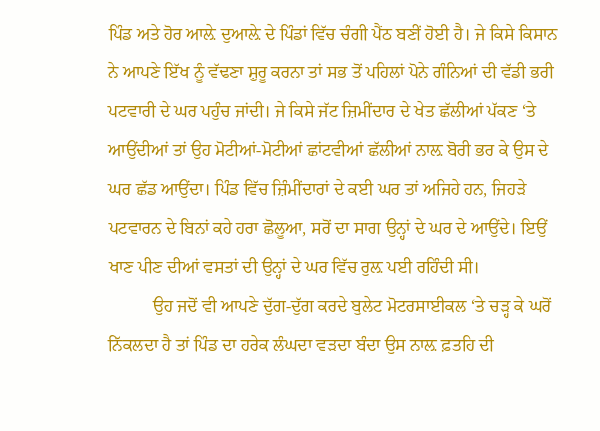ਪਿੰਡ ਅਤੇ ਹੋਰ ਆਲ਼ੇ ਦੁਆਲ਼ੇ ਦੇ ਪਿੰਡਾਂ ਵਿੱਚ ਚੰਗੀ ਪੈਂਠ ਬਣੀਂ ਹੋਈ ਹੈ। ਜੇ ਕਿਸੇ ਕਿਸਾਨ ਨੇ ਆਪਣੇ ਇੱਖ ਨੂੰ ਵੱਢਣਾ ਸ਼ੁਰੂ ਕਰਨਾ ਤਾਂ ਸਭ ਤੋਂ ਪਹਿਲਾਂ ਪੋਨੇ ਗੰਨਿਆਂ ਦੀ ਵੱਡੀ ਭਰੀ ਪਟਵਾਰੀ ਦੇ ਘਰ ਪਹੁੰਚ ਜਾਂਦੀ। ਜੇ ਕਿਸੇ ਜੱਟ ਜ਼ਿਮੀਂਦਾਰ ਦੇ ਖੇਤ ਛੱਲੀਆਂ ਪੱਕਣ ‘ਤੇ ਆਉਂਦੀਆਂ ਤਾਂ ਉਹ ਮੋਟੀਆਂ-ਮੋਟੀਆਂ ਛਾਂਟਵੀਆਂ ਛੱਲੀਆਂ ਨਾਲ਼ ਬੋਰੀ ਭਰ ਕੇ ਉਸ ਦੇ ਘਰ ਛੱਡ ਆਉਂਦਾ। ਪਿੰਡ ਵਿੱਚ ਜ਼ਿੰਮੀਂਦਾਰਾਂ ਦੇ ਕਈ ਘਰ ਤਾਂ ਅਜਿਹੇ ਹਨ, ਜਿਹੜੇ ਪਟਵਾਰਨ ਦੇ ਬਿਨਾਂ ਕਹੇ ਹਰਾ ਛੋਲੂਆ, ਸਰੋਂ ਦਾ ਸਾਗ ਉਨ੍ਹਾਂ ਦੇ ਘਰ ਦੇ ਆਉਂਦੇ। ਇਉਂ ਖਾਣ ਪੀਣ ਦੀਆਂ ਵਸਤਾਂ ਦੀ ਉਨ੍ਹਾਂ ਦੇ ਘਰ ਵਿੱਚ ਰੁਲ਼ ਪਈ ਰਹਿੰਦੀ ਸੀ।
          ਉਹ ਜਦੋਂ ਵੀ ਆਪਣੇ ਦੁੱਗ-ਦੁੱਗ ਕਰਦੇ ਬੁਲੇਟ ਮੋਟਰਸਾਈਕਲ ‘ਤੇ ਚੜ੍ਹ ਕੇ ਘਰੋਂ ਨਿੱਕਲਦਾ ਹੈ ਤਾਂ ਪਿੰਡ ਦਾ ਹਰੇਕ ਲੰਘਦਾ ਵੜਦਾ ਬੰਦਾ ਉਸ ਨਾਲ਼ ਫ਼ਤਹਿ ਦੀ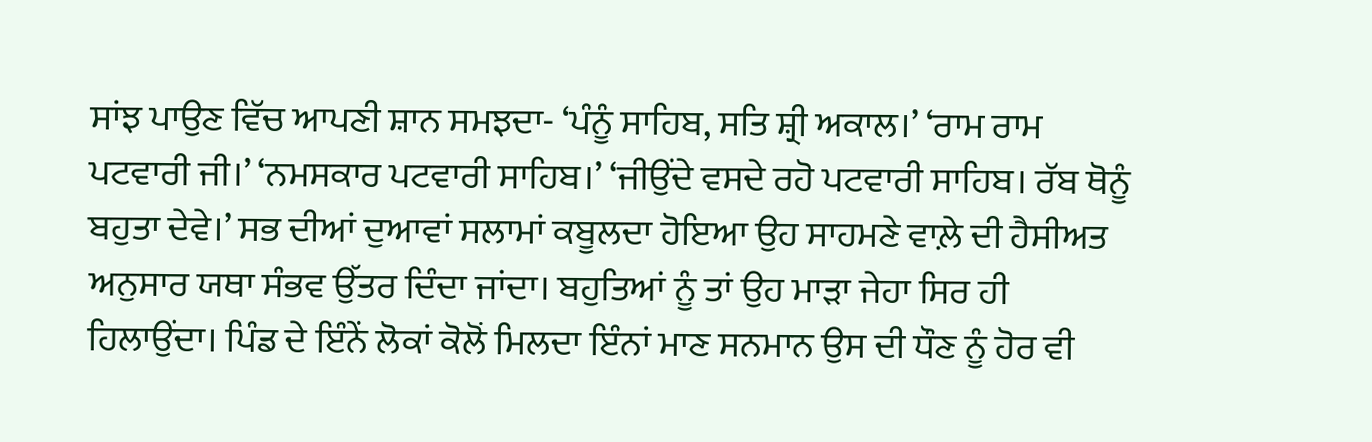ਸਾਂਝ ਪਾਉਣ ਵਿੱਚ ਆਪਣੀ ਸ਼ਾਨ ਸਮਝਦਾ- ‘ਪੰਨੂੰ ਸਾਹਿਬ, ਸਤਿ ਸ਼੍ਰੀ ਅਕਾਲ।’ ‘ਰਾਮ ਰਾਮ ਪਟਵਾਰੀ ਜੀ।’ ‘ਨਮਸਕਾਰ ਪਟਵਾਰੀ ਸਾਹਿਬ।’ ‘ਜੀਉਂਦੇ ਵਸਦੇ ਰਹੋ ਪਟਵਾਰੀ ਸਾਹਿਬ। ਰੱਬ ਥੋਨੂੰ ਬਹੁਤਾ ਦੇਵੇ।’ ਸਭ ਦੀਆਂ ਦੁਆਵਾਂ ਸਲਾਮਾਂ ਕਬੂਲਦਾ ਹੋਇਆ ਉਹ ਸਾਹਮਣੇ ਵਾਲ਼ੇ ਦੀ ਹੈਸੀਅਤ ਅਨੁਸਾਰ ਯਥਾ ਸੰਭਵ ਉੱਤਰ ਦਿੰਦਾ ਜਾਂਦਾ। ਬਹੁਤਿਆਂ ਨੂੰ ਤਾਂ ਉਹ ਮਾੜਾ ਜੇਹਾ ਸਿਰ ਹੀ ਹਿਲਾਉਂਦਾ। ਪਿੰਡ ਦੇ ਇੰਨੇਂ ਲੋਕਾਂ ਕੋਲੋਂ ਮਿਲਦਾ ਇੰਨਾਂ ਮਾਣ ਸਨਮਾਨ ਉਸ ਦੀ ਧੌਣ ਨੂੰ ਹੋਰ ਵੀ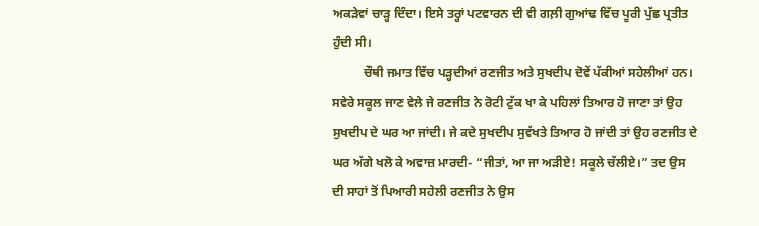ਅਕੜੇਵਾਂ ਚਾੜ੍ਹ ਦਿੰਦਾ। ਇਸੇ ਤਰ੍ਹਾਂ ਪਟਵਾਰਨ ਦੀ ਵੀ ਗਲ਼ੀ ਗੁਆਂਢ ਵਿੱਚ ਪੂਰੀ ਪੁੱਛ ਪ੍ਰਤੀਤ ਹੁੰਦੀ ਸੀ।
          ਚੌਥੀ ਜਮਾਤ ਵਿੱਚ ਪੜ੍ਹਦੀਆਂ ਰਣਜੀਤ ਅਤੇ ਸੁਖਦੀਪ ਦੋਵੇਂ ਪੱਕੀਆਂ ਸਹੇਲੀਆਂ ਹਨ। ਸਵੇਰੇ ਸਕੂਲ ਜਾਣ ਵੇਲੇ ਜੇ ਰਣਜੀਤ ਨੇ ਰੋਟੀ ਟੁੱਕ ਖਾ ਕੇ ਪਹਿਲਾਂ ਤਿਆਰ ਹੋ ਜਾਣਾ ਤਾਂ ਉਹ ਸੁਖਦੀਪ ਦੇ ਘਰ ਆ ਜਾਂਦੀ। ਜੇ ਕਦੇ ਸੁਖਦੀਪ ਸੁਵੱਖਤੇ ਤਿਆਰ ਹੋ ਜਾਂਦੀ ਤਾਂ ਉਹ ਰਣਜੀਤ ਦੇ ਘਰ ਅੱਗੇ ਖਲੋ ਕੇ ਅਵਾਜ਼ ਮਾਰਦੀ- “ਜੀਤਾਂ, ਆ ਜਾ ਅੜੀਏ! ਸਕੂਲੇ ਚੱਲੀਏ।” ਤਦ ਉਸ ਦੀ ਸਾਹਾਂ ਤੋਂ ਪਿਆਰੀ ਸਹੇਲੀ ਰਣਜੀਤ ਨੇ ਉਸ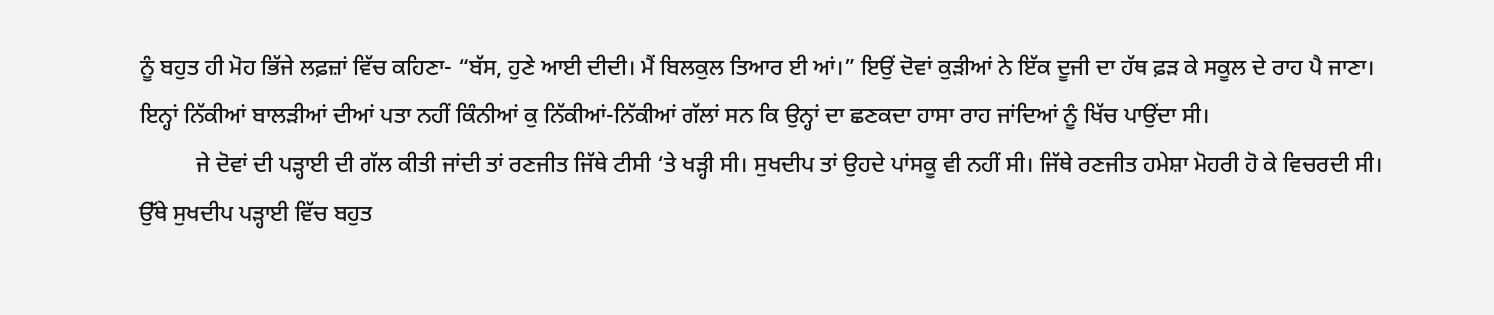ਨੂੰ ਬਹੁਤ ਹੀ ਮੋਹ ਭਿੱਜੇ ਲਫ਼ਜ਼ਾਂ ਵਿੱਚ ਕਹਿਣਾ- “ਬੱਸ, ਹੁਣੇ ਆਈ ਦੀਦੀ। ਮੈਂ ਬਿਲਕੁਲ ਤਿਆਰ ਈ ਆਂ।” ਇਉਂ ਦੋਵਾਂ ਕੁੜੀਆਂ ਨੇ ਇੱਕ ਦੂਜੀ ਦਾ ਹੱਥ ਫ਼ੜ ਕੇ ਸਕੂਲ ਦੇ ਰਾਹ ਪੈ ਜਾਣਾ। ਇਨ੍ਹਾਂ ਨਿੱਕੀਆਂ ਬਾਲੜੀਆਂ ਦੀਆਂ ਪਤਾ ਨਹੀਂ ਕਿੰਨੀਆਂ ਕੁ ਨਿੱਕੀਆਂ-ਨਿੱਕੀਆਂ ਗੱਲਾਂ ਸਨ ਕਿ ਉਨ੍ਹਾਂ ਦਾ ਛਣਕਦਾ ਹਾਸਾ ਰਾਹ ਜਾਂਦਿਆਂ ਨੂੰ ਖਿੱਚ ਪਾਉਂਦਾ ਸੀ।
          ਜੇ ਦੋਵਾਂ ਦੀ ਪੜ੍ਹਾਈ ਦੀ ਗੱਲ ਕੀਤੀ ਜਾਂਦੀ ਤਾਂ ਰਣਜੀਤ ਜਿੱਥੇ ਟੀਸੀ ‘ਤੇ ਖੜ੍ਹੀ ਸੀ। ਸੁਖਦੀਪ ਤਾਂ ਉਹਦੇ ਪਾਂਸਕੂ ਵੀ ਨਹੀਂ ਸੀ। ਜਿੱਥੇ ਰਣਜੀਤ ਹਮੇਸ਼ਾ ਮੋਹਰੀ ਹੋ ਕੇ ਵਿਚਰਦੀ ਸੀ। ਉੱਥੇ ਸੁਖਦੀਪ ਪੜ੍ਹਾਈ ਵਿੱਚ ਬਹੁਤ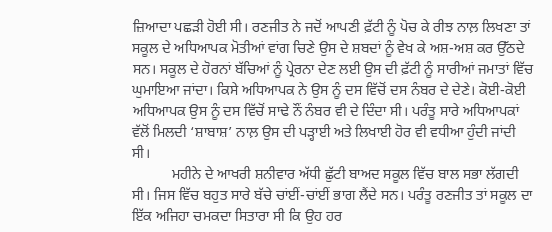ਜ਼ਿਆਦਾ ਪਛੜੀ ਹੋਈ ਸੀ। ਰਣਜੀਤ ਨੇ ਜਦੋਂ ਆਪਣੀ ਫ਼ੱਟੀ ਨੂੰ ਪੋਚ ਕੇ ਰੀਝ ਨਾਲ਼ ਲਿਖਣਾ ਤਾਂ ਸਕੂਲ ਦੇ ਅਧਿਆਪਕ ਮੋਤੀਆਂ ਵਾਂਗ ਚਿਣੇ ਉਸ ਦੇ ਸ਼ਬਦਾਂ ਨੂੰ ਵੇਖ ਕੇ ਅਸ਼-ਅਸ਼ ਕਰ ਉੱਠਦੇ ਸਨ। ਸਕੂਲ ਦੇ ਹੋਰਨਾਂ ਬੱਚਿਆਂ ਨੂੰ ਪ੍ਰੇਰਨਾ ਦੇਣ ਲਈ ਉਸ ਦੀ ਫ਼ੱਟੀ ਨੂੰ ਸਾਰੀਆਂ ਜਮਾਤਾਂ ਵਿੱਚ ਘੁਮਾਇਆ ਜਾਂਦਾ। ਕਿਸੇ ਅਧਿਆਪਕ ਨੇ ਉਸ ਨੂੰ ਦਸ ਵਿੱਚੋਂ ਦਸ ਨੰਬਰ ਦੇ ਦੇਣੇ। ਕੋਈ-ਕੋਈ ਅਧਿਆਪਕ ਉਸ ਨੂੰ ਦਸ ਵਿੱਚੋਂ ਸਾਢੇ ਨੌਂ ਨੰਬਰ ਵੀ ਦੇ ਦਿੰਦਾ ਸੀ। ਪਰੰਤੂ ਸਾਰੇ ਅਧਿਆਪਕਾਂ ਵੱਲੋਂ ਮਿਲਦੀ ‘ਸ਼ਾਬਾਸ਼’ ਨਾਲ਼ ਉਸ ਦੀ ਪੜ੍ਹਾਈ ਅਤੇ ਲਿਖਾਈ ਹੋਰ ਵੀ ਵਧੀਆ ਹੁੰਦੀ ਜਾਂਦੀ ਸੀ।
           ਮਹੀਨੇ ਦੇ ਆਖਰੀ ਸ਼ਨੀਵਾਰ ਅੱਧੀ ਛੁੱਟੀ ਬਾਅਦ ਸਕੂਲ ਵਿੱਚ ਬਾਲ ਸਭਾ ਲੱਗਦੀ ਸੀ। ਜਿਸ ਵਿੱਚ ਬਹੁਤ ਸਾਰੇ ਬੱਚੇ ਚਾਂਈਂ-ਚਾਂਈਂ ਭਾਗ ਲੈਂਦੇ ਸਨ। ਪਰੰਤੂ ਰਣਜੀਤ ਤਾਂ ਸਕੂਲ ਦਾ ਇੱਕ ਅਜਿਹਾ ਚਮਕਦਾ ਸਿਤਾਰਾ ਸੀ ਕਿ ਉਹ ਹਰ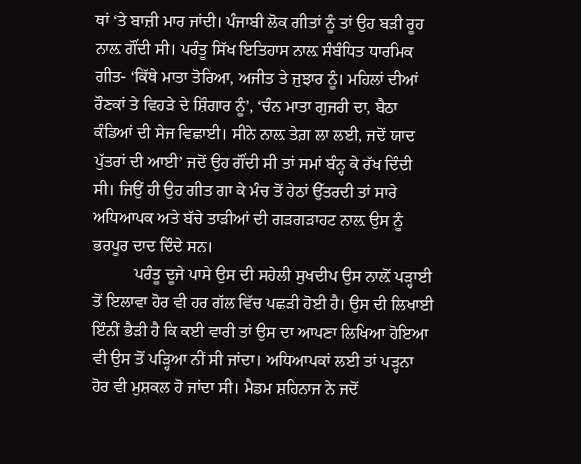ਥਾਂ ‘ਤੇ ਬਾਜ਼ੀ ਮਾਰ ਜਾਂਦੀ। ਪੰਜਾਬੀ ਲੋਕ ਗੀਤਾਂ ਨੂੰ ਤਾਂ ਉਹ ਬੜੀ ਰੂਹ ਨਾਲ਼ ਗੌਂਦੀ ਸੀ। ਪਰੰਤੂ ਸਿੱਖ ਇਤਿਹਾਸ ਨਾਲ਼ ਸੰਬੰਧਿਤ ਧਾਰਮਿਕ ਗੀਤ- ‘ਕਿੱਥੇ ਮਾਤਾ ਤੋਰਿਆ, ਅਜੀਤ ਤੇ ਜੁਝਾਰ ਨੂੰ। ਮਹਿਲਾਂ ਦੀਆਂ ਰੌਣਕਾਂ ਤੇ ਵਿਹੜੇ ਦੇ ਸ਼ਿੰਗਾਰ ਨੂੰ’, ‘ਚੰਨ ਮਾਤਾ ਗੁਜਰੀ ਦਾ, ਬੈਠਾ ਕੰਡਿਆਂ ਦੀ ਸੇਜ ਵਿਛਾਈ। ਸੀਨੇ ਨਾਲ਼ ਤੇਗ਼ ਲਾ ਲਈ, ਜਦੋਂ ਯਾਦ ਪੁੱਤਰਾਂ ਦੀ ਆਈ’ ਜਦੋਂ ਉਹ ਗੌਂਦੀ ਸੀ ਤਾਂ ਸਮਾਂ ਬੰਨ੍ਹ ਕੇ ਰੱਖ ਦਿੰਦੀ ਸੀ। ਜਿਉਂ ਹੀ ਉਹ ਗੀਤ ਗਾ ਕੇ ਮੰਚ ਤੋਂ ਹੇਠਾਂ ਉੱਤਰਦੀ ਤਾਂ ਸਾਰੇ ਅਧਿਆਪਕ ਅਤੇ ਬੱਚੇ ਤਾੜੀਆਂ ਦੀ ਗੜਗੜਾਹਟ ਨਾਲ਼ ਉਸ ਨੂੰ ਭਰਪੂਰ ਦਾਦ ਦਿੰਦੇ ਸਨ।
          ਪਰੰਤੂ ਦੂਜੇ ਪਾਸੇ ਉਸ ਦੀ ਸਹੇਲੀ ਸੁਖਦੀਪ ਉਸ ਨਾਲ਼ੋਂ ਪੜ੍ਹਾਈ ਤੋਂ ਇਲਾਵਾ ਹੋਰ ਵੀ ਹਰ ਗੱਲ ਵਿੱਚ ਪਛੜੀ ਹੋਈ ਹੈ। ਉਸ ਦੀ ਲਿਖਾਈ ਇੰਨੀਂ ਭੈੜੀ ਹੈ ਕਿ ਕਈ ਵਾਰੀ ਤਾਂ ਉਸ ਦਾ ਆਪਣਾ ਲਿਖਿਆ ਹੋਇਆ ਵੀ ਉਸ ਤੋਂ ਪੜ੍ਹਿਆ ਨੀਂ ਸੀ ਜਾਂਦਾ। ਅਧਿਆਪਕਾਂ ਲਈ ਤਾਂ ਪੜ੍ਹਨਾ ਹੋਰ ਵੀ ਮੁਸ਼ਕਲ ਹੋ ਜਾਂਦਾ ਸੀ। ਮੈਡਮ ਸ਼ਹਿਨਾਜ ਨੇ ਜਦੋਂ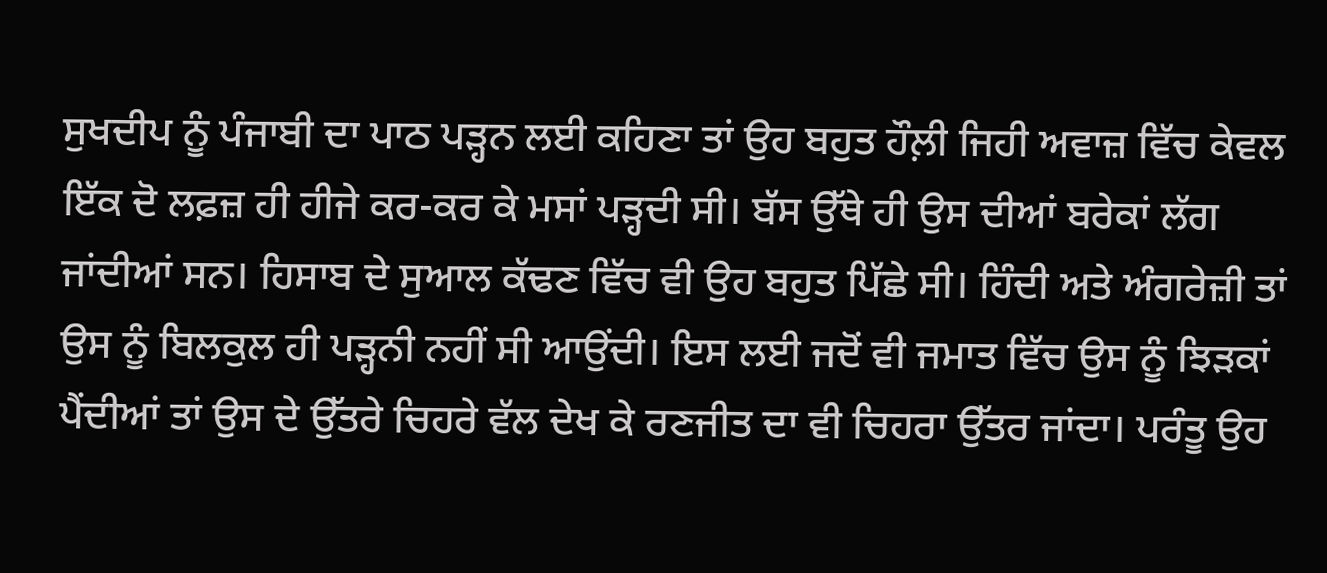ਸੁਖਦੀਪ ਨੂੰ ਪੰਜਾਬੀ ਦਾ ਪਾਠ ਪੜ੍ਹਨ ਲਈ ਕਹਿਣਾ ਤਾਂ ਉਹ ਬਹੁਤ ਹੌਲ਼ੀ ਜਿਹੀ ਅਵਾਜ਼ ਵਿੱਚ ਕੇਵਲ ਇੱਕ ਦੋ ਲਫ਼ਜ਼ ਹੀ ਹੀਜੇ ਕਰ-ਕਰ ਕੇ ਮਸਾਂ ਪੜ੍ਹਦੀ ਸੀ। ਬੱਸ ਉੱਥੇ ਹੀ ਉਸ ਦੀਆਂ ਬਰੇਕਾਂ ਲੱਗ ਜਾਂਦੀਆਂ ਸਨ। ਹਿਸਾਬ ਦੇ ਸੁਆਲ ਕੱਢਣ ਵਿੱਚ ਵੀ ਉਹ ਬਹੁਤ ਪਿੱਛੇ ਸੀ। ਹਿੰਦੀ ਅਤੇ ਅੰਗਰੇਜ਼ੀ ਤਾਂ ਉਸ ਨੂੰ ਬਿਲਕੁਲ ਹੀ ਪੜ੍ਹਨੀ ਨਹੀਂ ਸੀ ਆਉਂਦੀ। ਇਸ ਲਈ ਜਦੋਂ ਵੀ ਜਮਾਤ ਵਿੱਚ ਉਸ ਨੂੰ ਝਿੜਕਾਂ ਪੈਂਦੀਆਂ ਤਾਂ ਉਸ ਦੇ ਉੱਤਰੇ ਚਿਹਰੇ ਵੱਲ ਦੇਖ ਕੇ ਰਣਜੀਤ ਦਾ ਵੀ ਚਿਹਰਾ ਉੱਤਰ ਜਾਂਦਾ। ਪਰੰਤੂ ਉਹ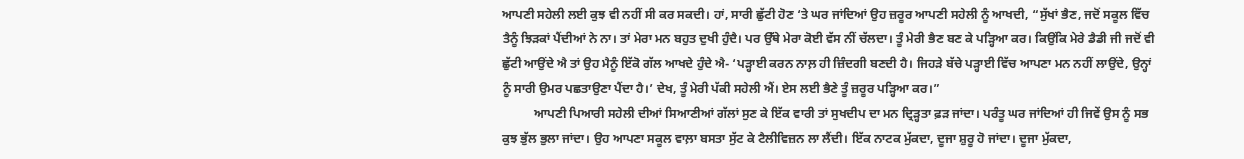ਆਪਣੀ ਸਹੇਲੀ ਲਈ ਕੁਝ ਵੀ ਨਹੀਂ ਸੀ ਕਰ ਸਕਦੀ। ਹਾਂ, ਸਾਰੀ ਛੁੱਟੀ ਹੋਣ ‘ਤੇ ਘਰ ਜਾਂਦਿਆਂ ਉਹ ਜ਼ਰੂਰ ਆਪਣੀ ਸਹੇਲੀ ਨੂੰ ਆਖਦੀ, “ਸੁੱਖਾਂ ਭੈਣ, ਜਦੋਂ ਸਕੂਲ ਵਿੱਚ ਤੈਨੂੰ ਝਿੜਕਾਂ ਪੈਂਦੀਆਂ ਨੇ ਨਾ। ਤਾਂ ਮੇਰਾ ਮਨ ਬਹੁਤ ਦੁਖੀ ਹੁੰਦੈ। ਪਰ ਉੱਥੇ ਮੇਰਾ ਕੋਈ ਵੱਸ ਨੀਂ ਚੱਲਦਾ। ਤੂੰ ਮੇਰੀ ਭੈਣ ਬਣ ਕੇ ਪੜ੍ਹਿਆ ਕਰ। ਕਿਉਂਕਿ ਮੇਰੇ ਡੈਡੀ ਜੀ ਜਦੋਂ ਵੀ ਛੁੱਟੀ ਆਉਂਦੇ ਐ ਤਾਂ ਉਹ ਮੈਨੂੰ ਇੱਕੋ ਗੱਲ ਆਖਦੇ ਹੁੰਦੇ ਐ- ‘ਪੜ੍ਹਾਈ ਕਰਨ ਨਾਲ਼ ਹੀ ਜ਼ਿੰਦਗੀ ਬਣਦੀ ਹੈ। ਜਿਹੜੇ ਬੱਚੇ ਪੜ੍ਹਾਈ ਵਿੱਚ ਆਪਣਾ ਮਨ ਨਹੀਂ ਲਾਉਂਦੇ, ਉਨ੍ਹਾਂ ਨੂੰ ਸਾਰੀ ਉਮਰ ਪਛਤਾਉਣਾ ਪੈਂਦਾ ਹੈ।’ ਦੇਖ, ਤੂੰ ਮੇਰੀ ਪੱਕੀ ਸਹੇਲੀ ਐਂ। ਏਸ ਲਈ ਭੈਣੇ ਤੂੰ ਜ਼ਰੂਰ ਪੜ੍ਹਿਆ ਕਰ।”
          ਆਪਣੀ ਪਿਆਰੀ ਸਹੇਲੀ ਦੀਆਂ ਸਿਆਣੀਆਂ ਗੱਲਾਂ ਸੁਣ ਕੇ ਇੱਕ ਵਾਰੀ ਤਾਂ ਸੁਖਦੀਪ ਦਾ ਮਨ ਦ੍ਰਿੜ੍ਹਤਾ ਫ਼ੜ ਜਾਂਦਾ। ਪਰੰਤੂ ਘਰ ਜਾਂਦਿਆਂ ਹੀ ਜਿਵੇਂ ਉਸ ਨੂੰ ਸਭ ਕੁਝ ਭੁੱਲ ਭੁਲਾ ਜਾਂਦਾ। ਉਹ ਆਪਣਾ ਸਕੂਲ ਵਾਲ਼ਾ ਬਸਤਾ ਸੁੱਟ ਕੇ ਟੈਲੀਵਿਜ਼ਨ ਲਾ ਲੈਂਦੀ। ਇੱਕ ਨਾਟਕ ਮੁੱਕਦਾ, ਦੂਜਾ ਸ਼ੁਰੂ ਹੋ ਜਾਂਦਾ। ਦੂਜਾ ਮੁੱਕਦਾ,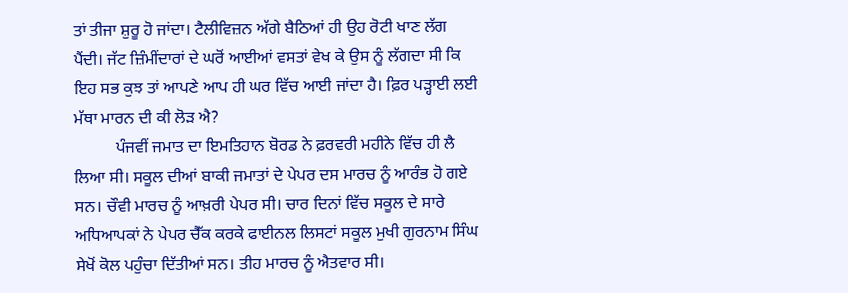ਤਾਂ ਤੀਜਾ ਸ਼ੁਰੂ ਹੋ ਜਾਂਦਾ। ਟੈਲੀਵਿਜ਼ਨ ਅੱਗੇ ਬੈਠਿਆਂ ਹੀ ਉਹ ਰੋਟੀ ਖਾਣ ਲੱਗ ਪੈਂਦੀ। ਜੱਟ ਜ਼ਿੰਮੀਂਦਾਰਾਂ ਦੇ ਘਰੋਂ ਆਈਆਂ ਵਸਤਾਂ ਵੇਖ ਕੇ ਉਸ ਨੂੰ ਲੱਗਦਾ ਸੀ ਕਿ ਇਹ ਸਭ ਕੁਝ ਤਾਂ ਆਪਣੇ ਆਪ ਹੀ ਘਰ ਵਿੱਚ ਆਈ ਜਾਂਦਾ ਹੈ। ਫ਼ਿਰ ਪੜ੍ਹਾਈ ਲਈ ਮੱਥਾ ਮਾਰਨ ਦੀ ਕੀ ਲੋੜ ਐ?
          ਪੰਜਵੀਂ ਜਮਾਤ ਦਾ ਇਮਤਿਹਾਨ ਬੋਰਡ ਨੇ ਫ਼ਰਵਰੀ ਮਹੀਨੇ ਵਿੱਚ ਹੀ ਲੈ ਲਿਆ ਸੀ। ਸਕੂਲ ਦੀਆਂ ਬਾਕੀ ਜਮਾਤਾਂ ਦੇ ਪੇਪਰ ਦਸ ਮਾਰਚ ਨੂੰ ਆਰੰਭ ਹੋ ਗਏ ਸਨ। ਚੌਵੀ ਮਾਰਚ ਨੂੰ ਆਖ਼ਰੀ ਪੇਪਰ ਸੀ। ਚਾਰ ਦਿਨਾਂ ਵਿੱਚ ਸਕੂਲ ਦੇ ਸਾਰੇ ਅਧਿਆਪਕਾਂ ਨੇ ਪੇਪਰ ਚੈੱਕ ਕਰਕੇ ਫਾਈਨਲ ਲਿਸਟਾਂ ਸਕੂਲ ਮੁਖੀ ਗੁਰਨਾਮ ਸਿੰਘ ਸੇਖੋਂ ਕੋਲ ਪਹੁੰਚਾ ਦਿੱਤੀਆਂ ਸਨ। ਤੀਹ ਮਾਰਚ ਨੂੰ ਐਤਵਾਰ ਸੀ।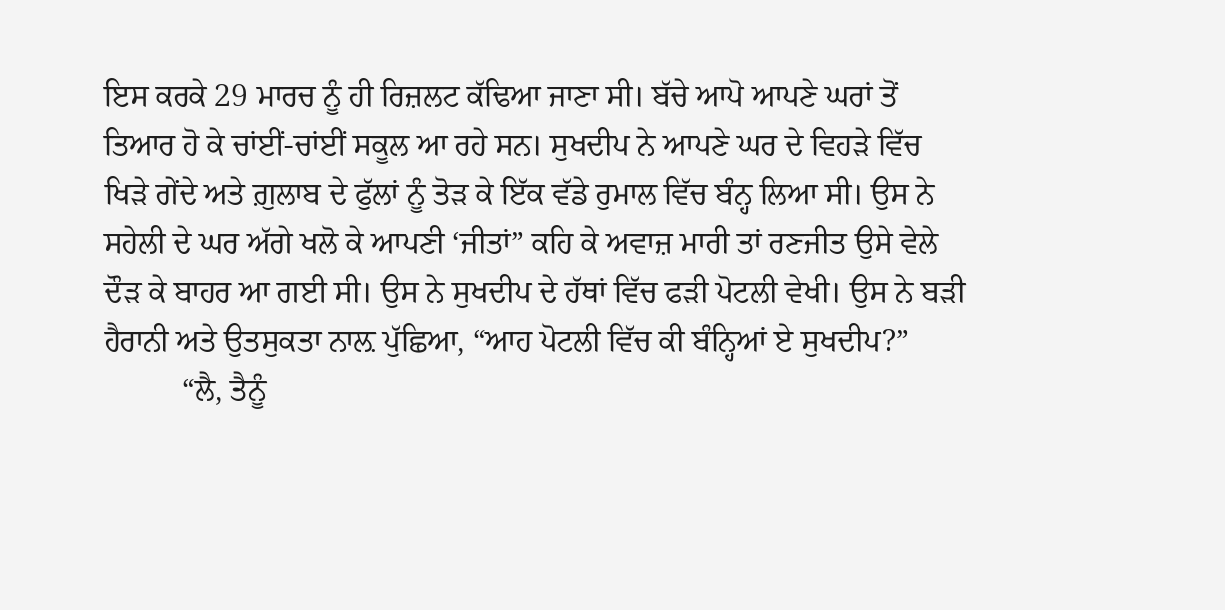ਇਸ ਕਰਕੇ 29 ਮਾਰਚ ਨੂੰ ਹੀ ਰਿਜ਼ਲਟ ਕੱਢਿਆ ਜਾਣਾ ਸੀ। ਬੱਚੇ ਆਪੋ ਆਪਣੇ ਘਰਾਂ ਤੋਂ ਤਿਆਰ ਹੋ ਕੇ ਚਾਂਈਂ-ਚਾਂਈਂ ਸਕੂਲ ਆ ਰਹੇ ਸਨ। ਸੁਖਦੀਪ ਨੇ ਆਪਣੇ ਘਰ ਦੇ ਵਿਹੜੇ ਵਿੱਚ ਖਿੜੇ ਗੇਂਦੇ ਅਤੇ ਗ਼ੁਲਾਬ ਦੇ ਫੁੱਲਾਂ ਨੂੰ ਤੋੜ ਕੇ ਇੱਕ ਵੱਡੇ ਰੁਮਾਲ ਵਿੱਚ ਬੰਨ੍ਹ ਲਿਆ ਸੀ। ਉਸ ਨੇ ਸਹੇਲੀ ਦੇ ਘਰ ਅੱਗੇ ਖਲੋ ਕੇ ਆਪਣੀ ‘ਜੀਤਾਂ” ਕਹਿ ਕੇ ਅਵਾਜ਼ ਮਾਰੀ ਤਾਂ ਰਣਜੀਤ ਉਸੇ ਵੇਲੇ ਦੌੜ ਕੇ ਬਾਹਰ ਆ ਗਈ ਸੀ। ਉਸ ਨੇ ਸੁਖਦੀਪ ਦੇ ਹੱਥਾਂ ਵਿੱਚ ਫੜੀ ਪੋਟਲੀ ਵੇਖੀ। ਉਸ ਨੇ ਬੜੀ ਹੈਰਾਨੀ ਅਤੇ ਉਤਸੁਕਤਾ ਨਾਲ਼ ਪੁੱਛਿਆ, “ਆਹ ਪੋਟਲੀ ਵਿੱਚ ਕੀ ਬੰਨ੍ਹਿਆਂ ਏ ਸੁਖਦੀਪ?”
          “ਲੈ, ਤੈਨੂੰ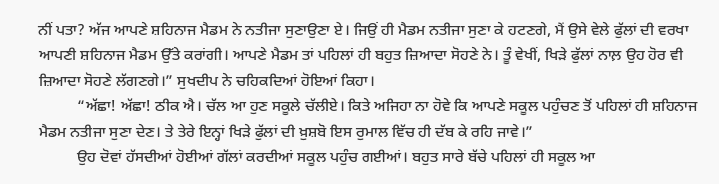ਨੀਂ ਪਤਾ? ਅੱਜ ਆਪਣੇ ਸ਼ਹਿਨਾਜ ਮੈਡਮ ਨੇ ਨਤੀਜਾ ਸੁਣਾਉਣਾ ਏ। ਜਿਉਂ ਹੀ ਮੈਡਮ ਨਤੀਜਾ ਸੁਣਾ ਕੇ ਹਟਣਗੇ, ਮੈਂ ਉਸੇ ਵੇਲੇ ਫੁੱਲਾਂ ਦੀ ਵਰਖਾ ਆਪਣੀ ਸ਼ਹਿਨਾਜ ਮੈਡਮ ਉੱਤੇ ਕਰਾਂਗੀ। ਆਪਣੇ ਮੈਡਮ ਤਾਂ ਪਹਿਲਾਂ ਹੀ ਬਹੁਤ ਜ਼ਿਆਦਾ ਸੋਹਣੇ ਨੇ। ਤੂੰ ਵੇਖੀਂ, ਖਿੜੇ ਫੁੱਲਾਂ ਨਾਲ਼ ਉਹ ਹੋਰ ਵੀ ਜ਼ਿਆਦਾ ਸੋਹਣੇ ਲੱਗਣਗੇ।” ਸੁਖਦੀਪ ਨੇ ਚਹਿਕਦਿਆਂ ਹੋਇਆਂ ਕਿਹਾ।
          “ਅੱਛਾ! ਅੱਛਾ! ਠੀਕ ਐ। ਚੱਲ ਆ ਹੁਣ ਸਕੂਲੇ ਚੱਲੀਏ। ਕਿਤੇ ਅਜਿਹਾ ਨਾ ਹੋਵੇ ਕਿ ਆਪਣੇ ਸਕੂਲ ਪਹੁੰਚਣ ਤੋਂ ਪਹਿਲਾਂ ਹੀ ਸ਼ਹਿਨਾਜ ਮੈਡਮ ਨਤੀਜਾ ਸੁਣਾ ਦੇਣ। ਤੇ ਤੇਰੇ ਇਨ੍ਹਾਂ ਖਿੜੇ ਫੁੱਲਾਂ ਦੀ ਖ਼ੁਸ਼ਬੋ ਇਸ ਰੁਮਾਲ ਵਿੱਚ ਹੀ ਦੱਬ ਕੇ ਰਹਿ ਜਾਵੇ।”
          ਉਹ ਦੋਵਾਂ ਹੱਸਦੀਆਂ ਹੋਈਆਂ ਗੱਲਾਂ ਕਰਦੀਆਂ ਸਕੂਲ ਪਹੁੰਚ ਗਈਆਂ। ਬਹੁਤ ਸਾਰੇ ਬੱਚੇ ਪਹਿਲਾਂ ਹੀ ਸਕੂਲ ਆ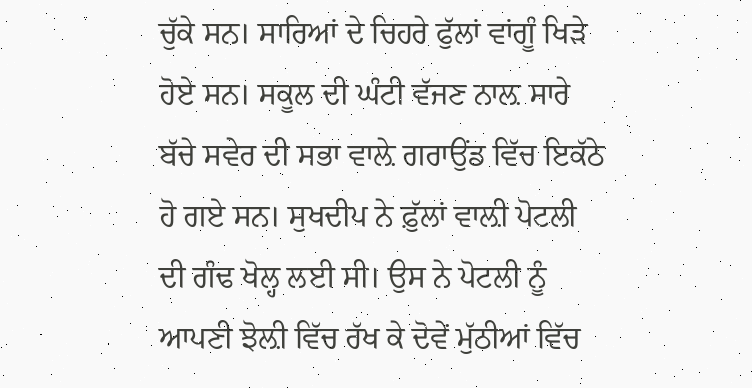ਚੁੱਕੇ ਸਨ। ਸਾਰਿਆਂ ਦੇ ਚਿਹਰੇ ਫੁੱਲਾਂ ਵਾਂਗੂੰ ਖਿੜੇ ਹੋਏ ਸਨ। ਸਕੂਲ ਦੀ ਘੰਟੀ ਵੱਜਣ ਨਾਲ਼ ਸਾਰੇ ਬੱਚੇ ਸਵੇਰ ਦੀ ਸਭਾ ਵਾਲ਼ੇ ਗਰਾਉਂਡ ਵਿੱਚ ਇਕੱਠੇ ਹੋ ਗਏ ਸਨ। ਸੁਖਦੀਪ ਨੇ ਫ਼ੁੱਲਾਂ ਵਾਲ਼ੀ ਪੋਟਲੀ ਦੀ ਗੰਢ ਖੋਲ੍ਹ ਲਈ ਸੀ। ਉਸ ਨੇ ਪੋਟਲੀ ਨੂੰ ਆਪਣੀ ਝੋਲ਼ੀ ਵਿੱਚ ਰੱਖ ਕੇ ਦੋਵੇਂ ਮੁੱਠੀਆਂ ਵਿੱਚ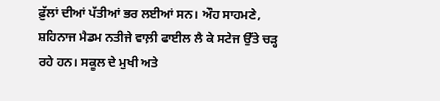ਫ਼ੁੱਲਾਂ ਦੀਆਂ ਪੱਤੀਆਂ ਭਰ ਲਈਆਂ ਸਨ। ਔਹ ਸਾਹਮਣੇ, ਸ਼ਹਿਨਾਜ ਮੈਡਮ ਨਤੀਜੇ ਵਾਲ਼ੀ ਫਾਈਲ ਲੈ ਕੇ ਸਟੇਜ ਉੱਤੇ ਚੜ੍ਹ ਰਹੇ ਹਨ। ਸਕੂਲ ਦੇ ਮੁਖੀ ਅਤੇ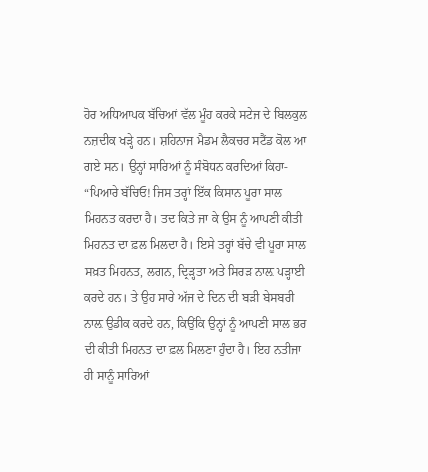ਹੋਰ ਅਧਿਆਪਕ ਬੱਚਿਆਂ ਵੱਲ ਮੂੰਹ ਕਰਕੇ ਸਟੇਜ ਦੇ ਬਿਲਕੁਲ ਨਜ਼ਦੀਕ ਖੜ੍ਹੇ ਹਨ। ਸ਼ਹਿਨਾਜ ਮੈਡਮ ਲੈਕਚਰ ਸਟੈਂਡ ਕੋਲ ਆ ਗਏ ਸਨ‌। ਉਨ੍ਹਾਂ ਸਾਰਿਆਂ ਨੂੰ ਸੰਬੋਧਨ ਕਰਦਿਆਂ ਕਿਹਾ- “ਪਿਆਰੇ ਬੱਚਿਓ! ਜਿਸ ਤਰ੍ਹਾਂ ਇੱਕ ਕਿਸਾਨ ਪੂਰਾ ਸਾਲ ਮਿਹਨਤ ਕਰਦਾ ਹੈ। ਤਦ ਕਿਤੇ ਜਾ ਕੇ ਉਸ ਨੂੰ ਆਪਣੀ ਕੀਤੀ ਮਿਹਨਤ ਦਾ ਫ਼ਲ ਮਿਲਦਾ ਹੈ। ਇਸੇ ਤਰ੍ਹਾਂ ਬੱਚੇ ਵੀ ਪੂਰਾ ਸਾਲ ਸਖ਼ਤ ਮਿਹਨਤ, ਲਗਨ, ਦ੍ਰਿੜ੍ਹਤਾ ਅਤੇ ਸਿਰੜ ਨਾਲ਼ ਪੜ੍ਹਾਈ ਕਰਦੇ ਹਨ। ਤੇ ਉਹ ਸਾਰੇ ਅੱਜ ਦੇ ਦਿਨ ਦੀ ਬੜੀ ਬੇਸਬਰੀ ਨਾਲ਼ ਉਡੀਕ ਕਰਦੇ ਹਨ, ਕਿਉਂਕਿ ਉਨ੍ਹਾਂ ਨੂੰ ਆਪਣੀ ਸਾਲ ਭਰ ਦੀ ਕੀਤੀ ਮਿਹਨਤ ਦਾ ਫ਼ਲ ਮਿਲਣਾ ਹੁੰਦਾ ਹੈ। ਇਹ ਨਤੀਜਾ ਹੀ ਸਾਨੂੰ ਸਾਰਿਆਂ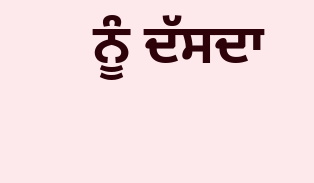ਨੂੰ ਦੱਸਦਾ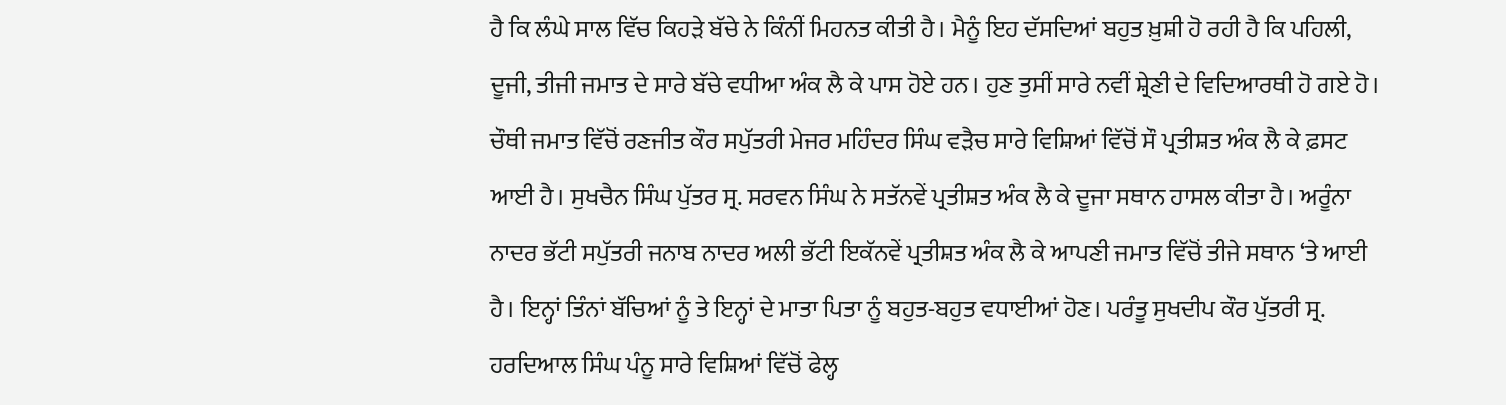ਹੈ ਕਿ ਲੰਘੇ ਸਾਲ ਵਿੱਚ ਕਿਹੜੇ ਬੱਚੇ ਨੇ ਕਿੰਨੀਂ ਮਿਹਨਤ ਕੀਤੀ ਹੈ। ਮੈਨੂੰ ਇਹ ਦੱਸਦਿਆਂ ਬਹੁਤ ਖ਼ੁਸ਼ੀ ਹੋ ਰਹੀ ਹੈ ਕਿ ਪਹਿਲੀ, ਦੂਜੀ, ਤੀਜੀ ਜਮਾਤ ਦੇ ਸਾਰੇ ਬੱਚੇ ਵਧੀਆ ਅੰਕ ਲੈ ਕੇ ਪਾਸ ਹੋਏ ਹਨ। ਹੁਣ ਤੁਸੀਂ ਸਾਰੇ ਨਵੀਂ ਸ਼੍ਰੇਣੀ ਦੇ ਵਿਦਿਆਰਥੀ ਹੋ ਗਏ ਹੋ। ਚੌਥੀ ਜਮਾਤ ਵਿੱਚੋਂ ਰਣਜੀਤ ਕੌਰ ਸਪੁੱਤਰੀ ਮੇਜਰ ਮਹਿੰਦਰ ਸਿੰਘ ਵੜੈਚ ਸਾਰੇ ਵਿਸ਼ਿਆਂ ਵਿੱਚੋਂ ਸੌ ਪ੍ਰਤੀਸ਼ਤ ਅੰਕ ਲੈ ਕੇ ਫ਼ਸਟ ਆਈ ਹੈ। ਸੁਖਚੈਨ ਸਿੰਘ ਪੁੱਤਰ ਸ੍ਰ. ਸਰਵਨ ਸਿੰਘ ਨੇ ਸਤੱਨਵੇਂ ਪ੍ਰਤੀਸ਼ਤ ਅੰਕ ਲੈ ਕੇ ਦੂਜਾ ਸਥਾਨ ਹਾਸਲ ਕੀਤਾ ਹੈ। ਅਰੂੰਨਾ ਨਾਦਰ ਭੱਟੀ ਸਪੁੱਤਰੀ ਜਨਾਬ ਨਾਦਰ ਅਲੀ ਭੱਟੀ ਇਕੱਨਵੇਂ ਪ੍ਰਤੀਸ਼ਤ ਅੰਕ ਲੈ ਕੇ ਆਪਣੀ ਜਮਾਤ ਵਿੱਚੋਂ ਤੀਜੇ ਸਥਾਨ ‘ਤੇ ਆਈ ਹੈ। ਇਨ੍ਹਾਂ ਤਿੰਨਾਂ ਬੱਚਿਆਂ ਨੂੰ ਤੇ ਇਨ੍ਹਾਂ ਦੇ ਮਾਤਾ ਪਿਤਾ ਨੂੰ ਬਹੁਤ-ਬਹੁਤ ਵਧਾਈਆਂ ਹੋਣ। ਪਰੰਤੂ ਸੁਖਦੀਪ ਕੌਰ ਪੁੱਤਰੀ ਸ੍ਰ. ਹਰਦਿਆਲ ਸਿੰਘ ਪੰਨੂ ਸਾਰੇ ਵਿਸ਼ਿਆਂ ਵਿੱਚੋਂ ਫੇਲ੍ਹ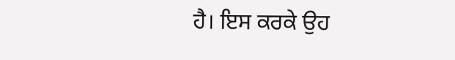ਹੈ। ਇਸ ਕਰਕੇ ਉਹ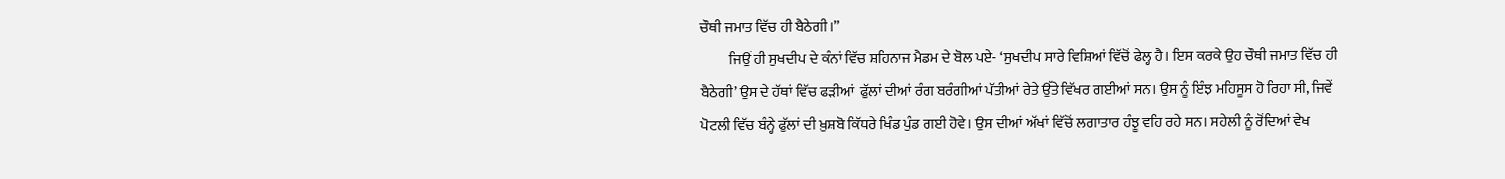ਚੌਥੀ ਜਮਾਤ ਵਿੱਚ ਹੀ ਬੈਠੇਗੀ।”
          ਜਿਉਂ ਹੀ ਸੁਖਦੀਪ ਦੇ ਕੰਨਾਂ ਵਿੱਚ ਸ਼ਹਿਨਾਜ ਮੈਡਮ ਦੇ ਬੋਲ ਪਏ- ‘ਸੁਖਦੀਪ ਸਾਰੇ ਵਿਸ਼ਿਆਂ ਵਿੱਚੋਂ ਫੇਲ੍ਹ ਹੈ। ਇਸ ਕਰਕੇ ਉਹ ਚੌਥੀ ਜਮਾਤ ਵਿੱਚ ਹੀ ਬੈਠੇਗੀ’ ਉਸ ਦੇ ਹੱਥਾਂ ਵਿੱਚ ਫੜੀਆਂ  ਫੁੱਲਾਂ ਦੀਆਂ ਰੰਗ ਬਰੰਗੀਆਂ ਪੱਤੀਆਂ ਰੇਤੇ ਉੱਤੇ ਵਿੱਖਰ ਗਈਆਂ ਸਨ। ਉਸ ਨੂੰ ਇੰਝ ਮਹਿਸੂਸ ਹੋ ਰਿਹਾ ਸੀ, ਜਿਵੇਂ ਪੋਟਲੀ ਵਿੱਚ ਬੰਨ੍ਹੇ ਫੁੱਲਾਂ ਦੀ ਖ਼ੁਸ਼ਬੋ ਕਿੱਧਰੇ ਖਿੰਡ ਪੁੰਡ ਗਈ ਹੋਵੇ। ਉਸ ਦੀਆਂ ਅੱਖਾਂ ਵਿੱਚੋਂ ਲਗਾਤਾਰ ਹੰਝੂ ਵਹਿ ਰਹੇ ਸਨ। ਸਹੇਲੀ ਨੂੰ ਰੋਂਦਿਆਂ ਵੇਖ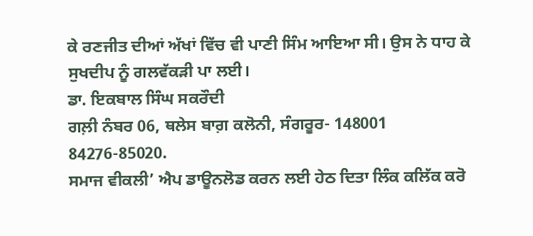ਕੇ ਰਣਜੀਤ ਦੀਆਂ ਅੱਖਾਂ ਵਿੱਚ ਵੀ ਪਾਣੀ ਸਿੰਮ ਆਇਆ ਸੀ। ਉਸ ਨੇ ਧਾਹ ਕੇ ਸੁਖਦੀਪ ਨੂੰ ਗਲਵੱਕੜੀ ਪਾ ਲਈ।
ਡਾ. ਇਕਬਾਲ ਸਿੰਘ ਸਕਰੌਦੀ
ਗਲ਼ੀ ਨੰਬਰ 06, ਥਲੇਸ ਬਾਗ਼ ਕਲੋਨੀ, ਸੰਗਰੂਰ- 148001
84276-85020.
ਸਮਾਜ ਵੀਕਲੀ’ ਐਪ ਡਾਊਨਲੋਡ ਕਰਨ ਲਈ ਹੇਠ ਦਿਤਾ ਲਿੰਕ ਕਲਿੱਕ ਕਰੋ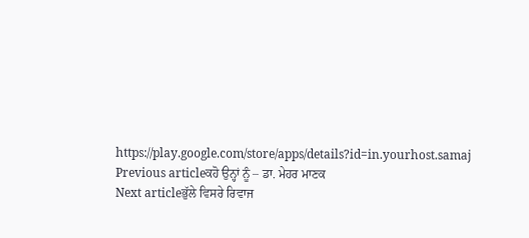https://play.google.com/store/apps/details?id=in.yourhost.samaj
Previous articleਕਹੋ ਉਨ੍ਹਾਂ ਨੂੰ – ਡਾ. ਮੇਹਰ ਮਾਣਕ
Next articleਭੁੱਲੇ ਵਿਸਰੇ ਰਿਵਾਜ